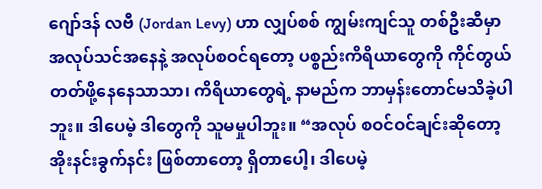ဂျော်ဒန် လဗီ (Jordan Levy) ဟာ လျှပ်စစ် ကျွမ်းကျင်သူ တစ်ဦးဆီမှာ အလုပ်သင်အနေနဲ့ အလုပ်စဝင်ရတော့ ပစ္စည်းကိရိယာတွေကို ကိုင်တွယ်တတ်ဖို့နေနေသာသာ၊ ကိရိယာတွေရဲ့ နာမည်က ဘာမှန်းတောင်မသိခဲ့ပါဘူး။ ဒါပေမဲ့ ဒါတွေကို သူမမှုပါဘူး။ “အလုပ် စဝင်ဝင်ချင်းဆိုတော့ အိုးနင်းခွက်နင်း ဖြစ်တာတော့ ရှိတာပေါ့၊ ဒါပေမဲ့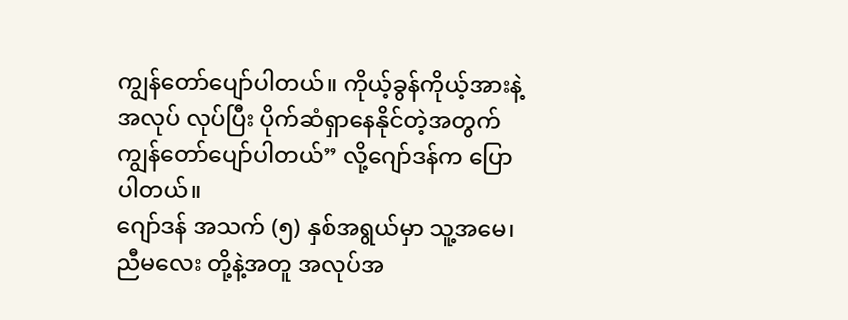ကျွန်တော်ပျော်ပါတယ်။ ကိုယ့်ခွန်ကိုယ့်အားနဲ့ အလုပ် လုပ်ပြီး ပိုက်ဆံရှာနေနိုင်တဲ့အတွက် ကျွန်တော်ပျော်ပါတယ်” လို့ဂျော်ဒန်က ပြောပါတယ်။
ဂျော်ဒန် အသက် (၅) နှစ်အရွယ်မှာ သူ့အမေ၊ ညီမလေး တို့နဲ့အတူ အလုပ်အ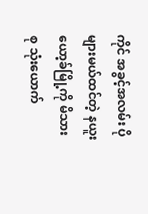ကိုင် အခွင့်အလမ်း ပိုများမယ်ထင်တဲ့ နယူးယော့ခ်မြို့ကို မိသားစု သုံးယောက်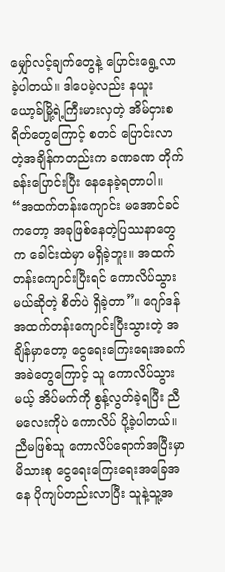မျှော်လင့်ချက်တွေနဲ့ ပြောင်းရွေ့လာခဲ့ပါတယ်။ ဒါပေမဲ့လည်း နယူးယော့ခ်မြို့ရဲ့ကြီးမားလှတဲ့ အိမ်ငှားစရိတ်တွေကြောင့် စတင် ပြောင်းလာတဲ့အချိန်ကတည်းက ခဏခဏ တိုက်ခန်းပြောင်းပြီး နေနေခဲ့ရတာပါ။
“အထက်တန်းကျောင်း မအောင်ခင်ကတော့ အခုဖြစ်နေတဲ့ပြဿနာတွေက ခေါင်းထဲမှာ မရှိခဲ့ဘူး။ အထက်တန်းကျောင်းပြီးရင် ကောလိပ်သွားမယ်ဆိုတဲ့ စိတ်ပဲ ရှိခဲ့တာ”။ ဂျော်ဒန် အထက်တန်းကျောင်းပြီးသွားတဲ့ အချိန်မှာတော့ ငွေရေးကြေးရေးအခက်အခဲတွေကြောင့် သူ ကောလိပ်သွားမယ့် အိပ်မက်ကို စွန့်လွတ်ခဲ့ရပြီး ညီမလေးကိုပဲ ကောလိပ် ပို့ခဲ့ပါတယ်။ ညီမဖြစ်သူ ကောလိပ်ရောက်အပြီးမှာ မိသားစု ငွေရေးကြေးရေးအခြေအနေ ပိုကျပ်တည်းလာပြီး သူနဲ့သူ့အ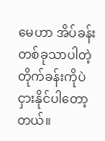မေဟာ အိပ်ခန်းတစ်ခုသာပါတဲ့ တိုက်ခန်းကိုပဲ ငှားနိုင်ပါတော့တယ်။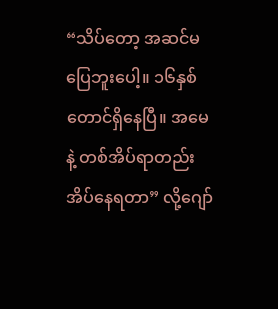“သိပ်တော့ အဆင်မပြေဘူးပေါ့။ ၁၆နှစ် တောင်ရှိနေပြီ။ အမေနဲ့ တစ်အိပ်ရာတည်း အိပ်နေရတာ” လို့ဂျော်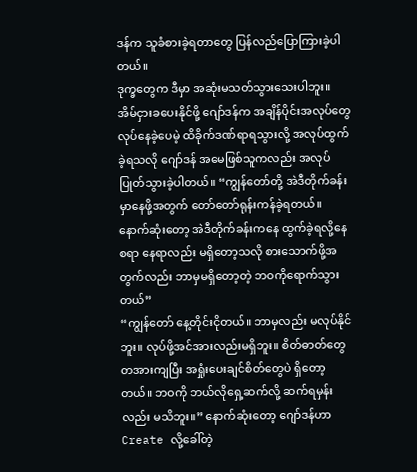ဒန်က သူခံစားခဲ့ရတာတွေ ပြန်လည်ပြောကြားခဲ့ပါတယ်။
ဒုက္ခတွေက ဒီမှာ အဆုံးမသတ်သွားသေးပါဘူး။ အိမ်ငှားခပေးနိုင်ဖို့ ဂျော်ဒန်က အချိန်ပိုင်းအလုပ်တွေ လုပ်နေခဲ့ပေမဲ့ ထိခိုက်ဒဏ်ရာရသွားလို့ အလုပ်ထွက်ခဲ့ရသလို ဂျော်ဒန် အမေဖြစ်သူကလည်း အလုပ်ပြုတ်သွားခဲ့ပါတယ်။ “ကျွန်တော်တို့ အဲဒီတိုက်ခန်းမှာနေဖို့အတွက် တော်တော်ရုန်းကန်ခဲ့ရတယ်။ နောက်ဆုံးတော့ အဲဒီတိုက်ခန်းကနေ ထွက်ခဲ့ရလို့နေစရာ နေရာလည်း မရှိတော့သလို စားသောက်ဖို့အတွက်လည်း ဘာမှမရှိတော့တဲ့ ဘဝကိုရောက်သွားတယ်”
“ကျွန်တော် နေ့တိုင်းငိုတယ်။ ဘာမှလည်း မလုပ်နိုင်ဘူး။ လုပ်ဖို့အင်အားလည်းမရှိဘူး။ စိတ်ဓာတ်တွေ တအားကျပြီး အရှုံးပေးချင်စိတ်တွေပဲ ရှိတော့တယ်။ ဘဝကို ဘယ်လိုရှေ့ဆက်လို့ ဆက်ရမှန်းလည်း မသိဘူး။” နောက်ဆုံးတော့ ဂျော်ဒန်ဟာ Create လို့ခေါ်တဲ့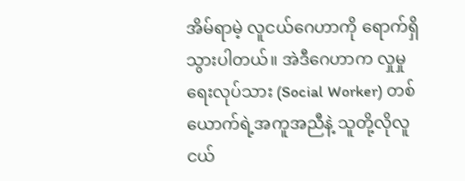အိမ်ရာမဲ့ လူငယ်ဂေဟာကို ရောက်ရှိသွားပါတယ်။ အဲဒီဂေဟာက လှုမှုရေးလုပ်သား (Social Worker) တစ်ယောက်ရဲ့အကူအညီနဲ့ သူတို့လိုလူငယ်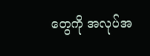တွေကို အလုပ်အ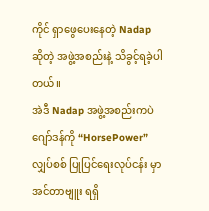ကိုင် ရှာဖွေပေးနေတဲ့ Nadap ဆိုတဲ့ အဖွဲ့အစည်းနဲ့ သိခွင့်ရခဲ့ပါတယ်။
အဲဒီ Nadap အဖွဲ့အစည်းကပဲ ဂျော်ဒန်ကို “HorsePower” လျှပ်စစ် ပြုပြင်ရေးလုပ်ငန်း မှာ အင်တာဗျူး ရရှိ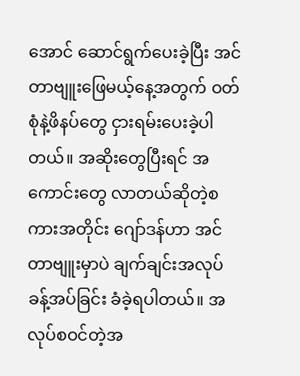အောင် ဆောင်ရွက်ပေးခဲ့ပြီး အင်တာဗျူးဖြေမယ့်နေ့အတွက် ဝတ်စုံနဲ့ဖိနပ်တွေ ငှားရမ်းပေးခဲ့ပါတယ်။ အဆိုးတွေပြီးရင် အကောင်းတွေ လာတယ်ဆိုတဲ့စကားအတိုင်း ဂျော်ဒန်ဟာ အင်တာဗျူးမှာပဲ ချက်ချင်းအလုပ်ခန့်အပ်ခြင်း ခံခဲ့ရပါတယ်။ အလုပ်စဝင်တဲ့အ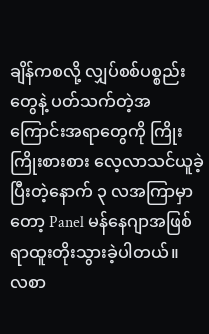ချိန်ကစလို့ လျှပ်စစ်ပစ္စည်းတွေနဲ့ ပတ်သက်တဲ့အကြောင်းအရာတွေကို ကြိုးကြိုးစားစား လေ့လာသင်ယူခဲ့ပြီးတဲ့နောက် ၃ လအကြာမှာတော့ Panel မန်နေဂျာအဖြစ် ရာထူးတိုးသွားခဲ့ပါတယ်။
လစာ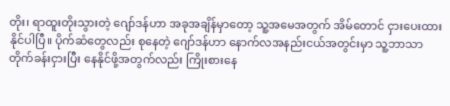တိုး၊ ရာထူးတိုးသွားတဲ့ ဂျော်ဒန်ဟာ အခုအချိန်မှာတော့ သူ့အမေအတွက် အိမ်တောင် ငှားပေးထားနိုင်ပါပြီ။ ပိုက်ဆံတွေလည်း စုနေတဲ့ ဂျော်ဒန်ဟာ နောက်လအနည်းငယ်အတွင်းမှာ သူ့ဘာသာ တိုက်ခန်းငှားပြီး နေနိုင်ဖို့အတွက်လည်း ကြိုးစားနေ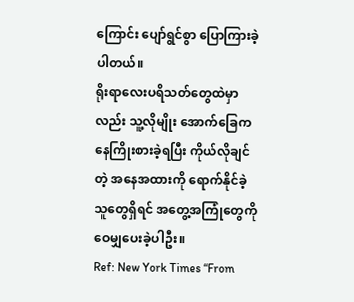ကြောင်း ပျော်ရွင်စွာ ပြောကြားခဲ့ပါတယ်။
ရိုးရာလေးပရိသတ်တွေထဲမှာလည်း သူ့လိုမျိုး အောက်ခြေကနေကြိုးစားခဲ့ရပြီး ကိုယ်လိုချင်တဲ့ အနေအထားကို ရောက်နိုင်ခဲ့သူတွေရှိရင် အတွေ့အကြုံတွေကို ဝေမျှပေးခဲ့ပါဦး။
Ref: New York Times “From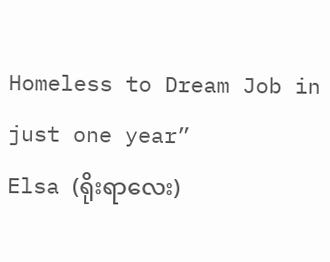Homeless to Dream Job in just one year”
Elsa (ရိုးရာလေး)